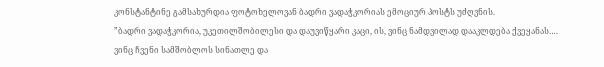კონსტანტინე გამსახურდია ფოტოხელოვან ბადრი ვადაჭკორიას ემოციურ პოსტს უძღვნის.
”ბადრი ვადაჭკორია, უკეთილშობილესი და დაუვიწყარი კაცი, ის, ვინც ნამდვილად დააკლდება ქვეყანას…. ვინც ჩვენი სამშობლოს სინათლე და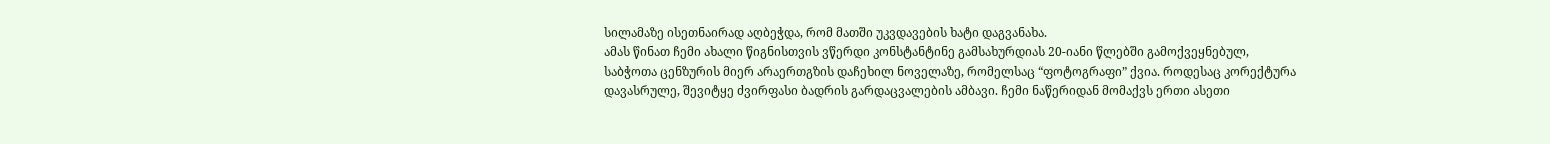სილამაზე ისეთნაირად აღბეჭდა, რომ მათში უკვდავების ხატი დაგვანახა.
ამას წინათ ჩემი ახალი წიგნისთვის ვწერდი კონსტანტინე გამსახურდიას 20-იანი წლებში გამოქვეყნებულ, საბჭოთა ცენზურის მიერ არაერთგზის დაჩეხილ ნოველაზე, რომელსაც “ფოტოგრაფი” ქვია. როდესაც კორექტურა დავასრულე, შევიტყე ძვირფასი ბადრის გარდაცვალების ამბავი. ჩემი ნაწერიდან მომაქვს ერთი ასეთი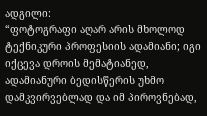ადგილი:
“ფოტოგრაფი აღარ არის მხოლოდ ტექნიკური პროფესიის ადამიანი; იგი იქცევა დროის მემატიანედ, ადამიანური ბედისწერის უხმო დამკვირვებლად და იმ პიროვნებად,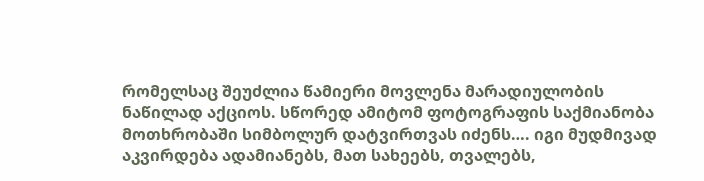რომელსაც შეუძლია წამიერი მოვლენა მარადიულობის ნაწილად აქციოს. სწორედ ამიტომ ფოტოგრაფის საქმიანობა მოთხრობაში სიმბოლურ დატვირთვას იძენს…. იგი მუდმივად აკვირდება ადამიანებს, მათ სახეებს, თვალებს,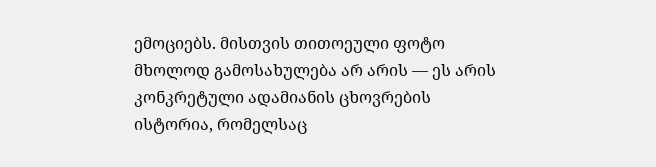ემოციებს. მისთვის თითოეული ფოტო მხოლოდ გამოსახულება არ არის — ეს არის კონკრეტული ადამიანის ცხოვრების ისტორია, რომელსაც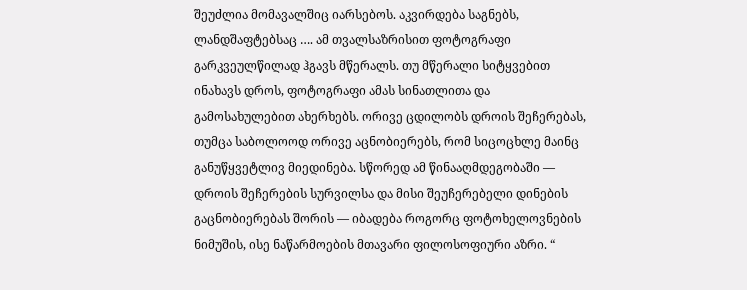შეუძლია მომავალშიც იარსებოს. აკვირდება საგნებს, ლანდშაფტებსაც …. ამ თვალსაზრისით ფოტოგრაფი გარკვეულწილად ჰგავს მწერალს. თუ მწერალი სიტყვებით ინახავს დროს, ფოტოგრაფი ამას სინათლითა და გამოსახულებით ახერხებს. ორივე ცდილობს დროის შეჩერებას, თუმცა საბოლოოდ ორივე აცნობიერებს, რომ სიცოცხლე მაინც განუწყვეტლივ მიედინება. სწორედ ამ წინააღმდეგობაში — დროის შეჩერების სურვილსა და მისი შეუჩერებელი დინების გაცნობიერებას შორის — იბადება როგორც ფოტოხელოვნების ნიმუშის, ისე ნაწარმოების მთავარი ფილოსოფიური აზრი. “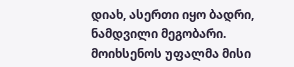დიახ, ასერთი იყო ბადრი, ნამდვილი მეგობარი. მოიხსენოს უფალმა მისი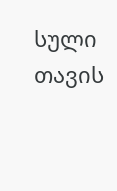სული თავის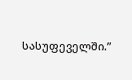სასუფეველში.”